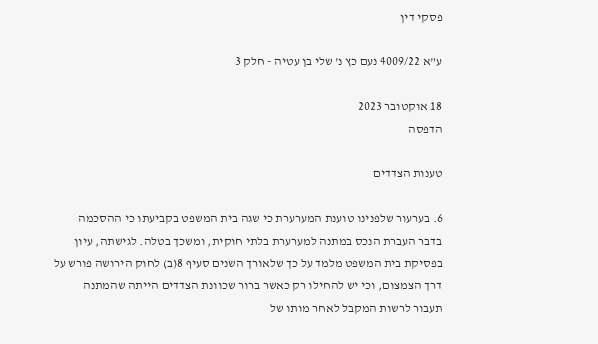פסקי דין

ע"א 4009/22 נעם כץ נ' שלי בן עטיה - חלק 3

18 אוקטובר 2023
הדפסה

טענות הצדדים

6. בערעור שלפנינו טוענת המערערת כי שגה בית המשפט בקביעתו כי ההסכמה בדבר העברת הנכס במתנה למערערת בלתי חוקית, ומשכך בטלה. לגישתה, עיון בפסיקת בית המשפט מלמד על כך שלאורך השנים סעיף 8(ב) לחוק הירושה פורש על דרך הצמצום, וכי יש להחילו רק כאשר ברור שכוונת הצדדים הייתה שהמתנה תעבור לרשות המקבל לאחר מותו של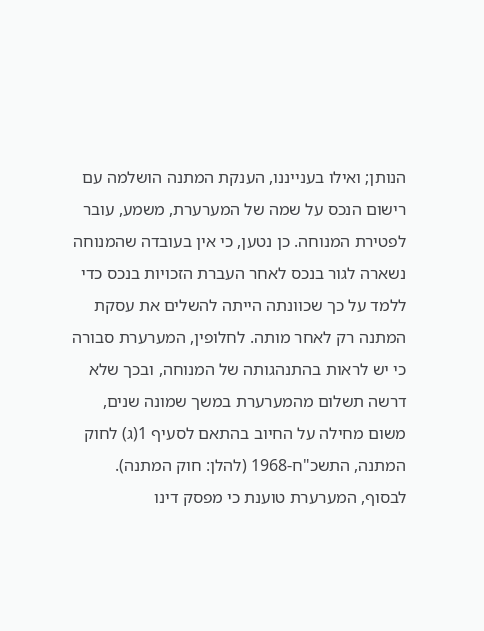הנותן; ואילו בענייננו, הענקת המתנה הושלמה עם רישום הנכס על שמה של המערערת, משמע, עובר לפטירת המנוחה. כן נטען, כי אין בעובדה שהמנוחה נשארה לגור בנכס לאחר העברת הזכויות בנכס כדי ללמד על כך שכוונתה הייתה להשלים את עסקת המתנה רק לאחר מותה. לחלופין, המערערת סבורה כי יש לראות בהתנהגותה של המנוחה, ובכך שלא דרשה תשלום מהמערערת במשך שמונה שנים, משום מחילה על החיוב בהתאם לסעיף 1(ג) לחוק המתנה, התשכ"ח-1968 (להלן: חוק המתנה). לבסוף, המערערת טוענת כי מפסק דינו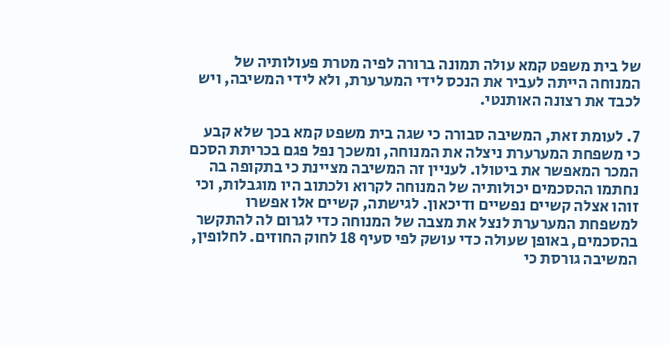של בית משפט קמא עולה תמונה ברורה לפיה מטרת פעולותיה של המנוחה הייתה לעביר את הנכס לידי המערערת, ולא לידי המשיבה, ויש לכבד את רצונה האותנטי.

7. לעומת זאת, המשיבה סבורה כי שגה בית משפט קמא בכך שלא קבע כי משפחת המערערת ניצלה את המנוחה, ומשכך נפל פגם בכריתת הסכם המכר המאפשר את ביטולו. לעניין זה המשיבה מציינת כי בתקופה בה נחתמו ההסכמים יכולותיה של המנוחה לקרוא ולכתוב היו מוגבלות, וכי זוהו אצלה קשיים נפשיים ודיכאון. לגישתה, קשיים אלו אפשרו למשפחת המערערת לנצל את מצבה של המנוחה כדי לגרום לה להתקשר בהסכמים, באופן שעולה כדי עושק לפי סעיף 18 לחוק החוזים. לחלופין, המשיבה גורסת כי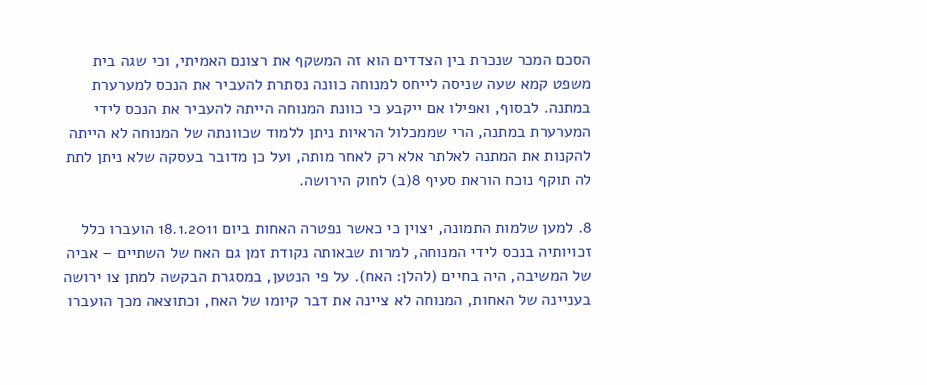הסכם המכר שנכרת בין הצדדים הוא זה המשקף את רצונם האמיתי, וכי שגה בית משפט קמא שעה שניסה לייחס למנוחה כוונה נסתרת להעביר את הנכס למערערת במתנה. לבסוף, ואפילו אם ייקבע כי כוונת המנוחה הייתה להעביר את הנכס לידי המערערת במתנה, הרי שממכלול הראיות ניתן ללמוד שכוונתה של המנוחה לא הייתה להקנות את המתנה לאלתר אלא רק לאחר מותה, ועל כן מדובר בעסקה שלא ניתן לתת לה תוקף נוכח הוראת סעיף 8(ב) לחוק הירושה.

8. למען שלמות התמונה, יצוין כי כאשר נפטרה האחות ביום 18.1.2011 הועברו כלל זכויותיה בנכס לידי המנוחה, למרות שבאותה נקודת זמן גם האח של השתיים – אביה של המשיבה, היה בחיים (להלן: האח). על פי הנטען, במסגרת הבקשה למתן צו ירושה בעניינה של האחות, המנוחה לא ציינה את דבר קיומו של האח, וכתוצאה מכך הועברו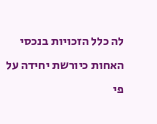לה כלל הזכויות בנכסי האחות כיורשת יחידה על פי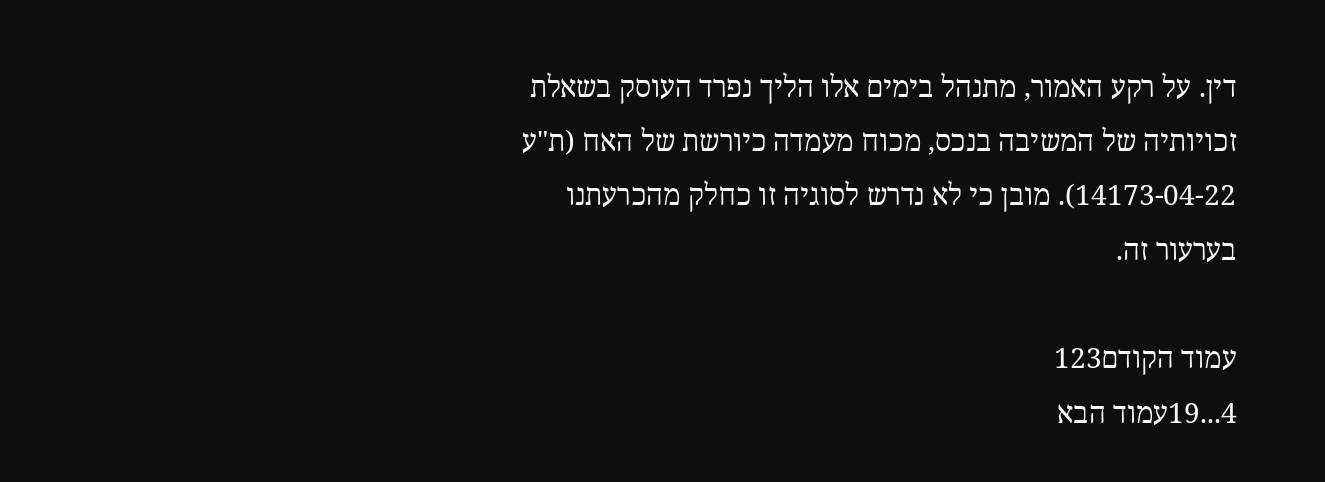דין. על רקע האמור, מתנהל בימים אלו הליך נפרד העוסק בשאלת זכויותיה של המשיבה בנכס, מכוח מעמדה כיורשת של האח (ת"ע 14173-04-22). מובן כי לא נדרש לסוגיה זו כחלק מהכרעתנו בערעור זה.

עמוד הקודם123
4...19עמוד הבא